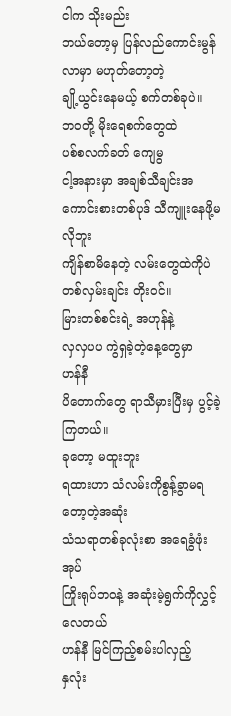ငါက သိုးမည်း
ဘယ်တော့မှ ပြန်လည်ကောင်းမွန်လာမှာ မဟုတ်တော့တဲ့
ချို့ယွင်းနေမယ့် စက်တစ်ခုပဲ။
ဘဝတို့ မိုးရေစက်တွေထဲ
ပစ်စလက်ခတ် ကျေမွ
ငါ့အနားမှာ အချစ်သီချင်းအကောင်းစားတစ်ပုဒ် သီကျူးနေဖို့မလိုဘူး
ကျိန်စာမိနေတဲ့ လမ်းတွေထဲကိုပဲ
တစ်လှမ်းချင်း တိုးဝင်။
မြားတစ်စင်းရဲ့ အဟုန်နဲ့
လှလှပပ ကွဲရှခဲ့တဲ့နေ့တွေမှာ
ဟန်နီ
ပိတောက်တွေ ရာသီမှားပြီးမှ ပွင့်ခဲ့ကြတယ်။
ခုတော့ မထူးဘူး
ရထားဟာ သံလမ်းကိုစွန့်ခွာမရတော့တဲ့အဆုံး
သံသရာတစ်ခုလုံးစာ အရေခွံဖုံးအုပ်
ကြိုးရုပ်ဘဝနဲ့ အဆုံးမဲ့ရွက်ကိုလွှင့်လေတယ်
ဟန်နီ မြင်ကြည့်စမ်းပါလှည့်
နှလုံး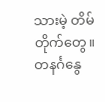သားမဲ့ တိမ်တိုက်တွေ။
တနင်္ဂနွေ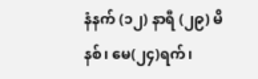နံနက် (၁၂) နာရီ (၂၉) မိနစ်၊ မေ(၂၄)ရက်၊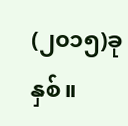(၂၀၁၅)ခုနှစ်။